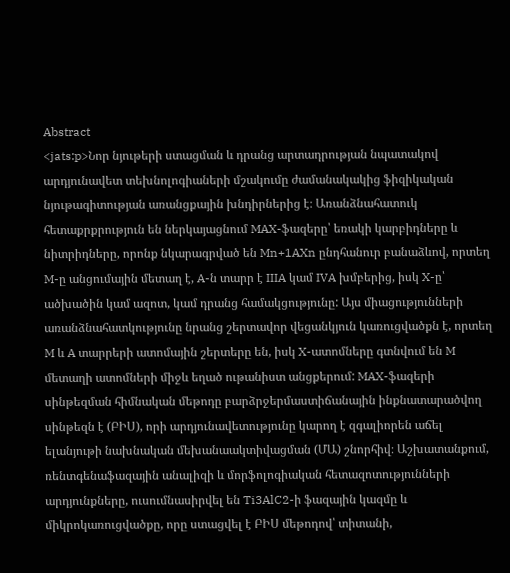Abstract
<jats:p>Նոր նյութերի ստացման և դրանց արտադրության նպատակով արդյունավետ տեխնոլոգիաների մշակումը ժամանակակից ֆիզիկական նյութագիտության առանցքային խնդիրներից է։ Առանձնահատուկ հետաքրքրություն են ներկայացնում MAX-ֆազերը՝ եռակի կարբիդները և նիտրիդները, որոնք նկարագրված են Mn+1AXn ընդհանուր բանաձևով, որտեղ M-ը անցումային մետաղ է, A-ն տարր է IIIA կամ IVA խմբերից, իսկ X-ը՝ ածխածին կամ ազոտ, կամ դրանց համակցությունը: Այս միացությունների առանձնահատկությունը նրանց շերտավոր վեցանկյուն կառուցվածքն է, որտեղ M և A տարրերի ատոմային շերտերը են, իսկ X-ատոմները գտնվում են M մետաղի ատոմների միջև եղած ութանիստ անցքերում: MAX-ֆազերի սինթեզման հիմնական մեթոդը բարձրջերմաստիճանային ինքնատարածվող սինթեզն է (ԲԻՍ), որի արդյունավետությունը կարող է զգալիորեն աճել ելանյութի նախնական մեխանաակտիվացման (ՄԱ) շնորհիվ։ Աշխատանքում,  ռենտգենաֆազային անալիզի և մորֆոլոգիական հետազոտությունների արդյունքները, ուսումնասիրվել են Ti3AlC2-ի ֆազային կազմը և միկրոկառուցվածքը, որը ստացվել է ԲԻՍ մեթոդով՝ տիտանի,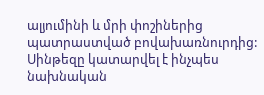ալյումինի և մրի փոշիներից պատրաստված բովախառնուրդից: Սինթեզը կատարվել է ինչպես նախնական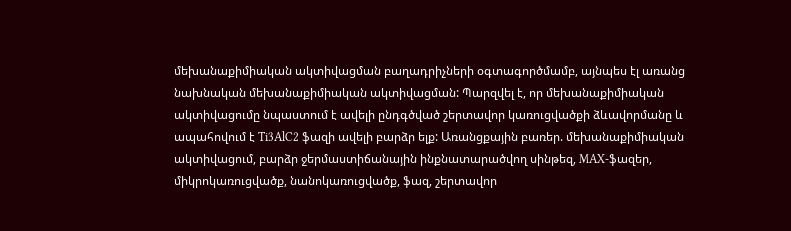մեխանաքիմիական ակտիվացման բաղադրիչների օգտագործմամբ, այնպես էլ առանց նախնական մեխանաքիմիական ակտիվացման: Պարզվել է, որ մեխանաքիմիական ակտիվացումը նպաստում է ավելի ընդգծված շերտավոր կառուցվածքի ձևավորմանը և ապահովում է Ti3AlC2 ֆազի ավելի բարձր ելք: Առանցքային բառեր. մեխանաքիմիական ակտիվացում, բարձր ջերմաստիճանային ինքնատարածվող սինթեզ, MAX-ֆազեր, միկրոկառուցվածք, նանոկառուցվածք, ֆազ, շերտավոր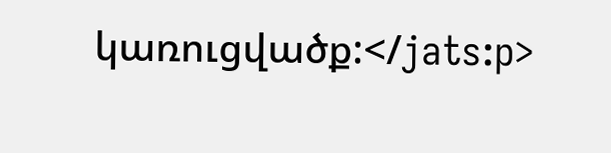կառուցվածք:</jats:p>